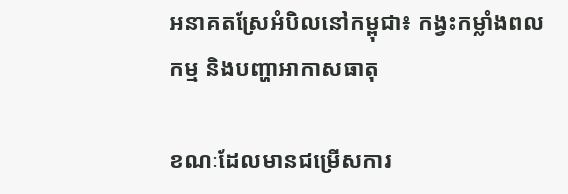អនាគតស្រែអំបិលនៅកម្ពុជា៖ កង្វះកម្លាំងពលកម្ម និងបញ្ហាអាកាសធាតុ

ខណៈដែលមានជម្រើសការ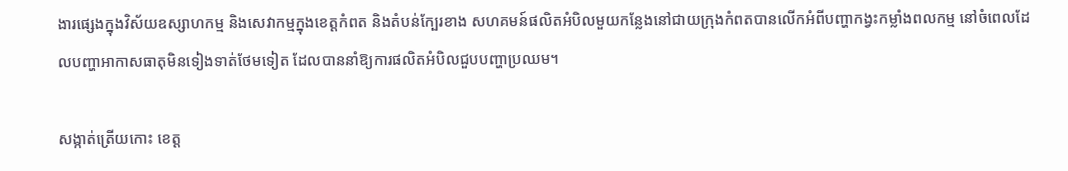ងារផ្សេងក្នុងវិស័យឧស្សាហកម្ម និងសេវាកម្មក្នុងខេត្តកំពត និងតំបន់ក្បែរខាង សហគមន៍ផលិតអំបិលមួយកន្លែងនៅជាយក្រុងកំពតបានលើកអំពីបញ្ហាកង្វះកម្លាំងពលកម្ម នៅចំពេលដែលបញ្ហាអាកាសធាតុមិនទៀងទាត់ថែមទៀត ដែលបាននាំឱ្យការផលិតអំបិលជួបបញ្ហាប្រឈម។

សង្កាត់ត្រើយកោះ ខេត្ត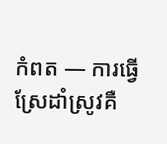កំពត — ការធ្វើស្រែដាំស្រូវគឺ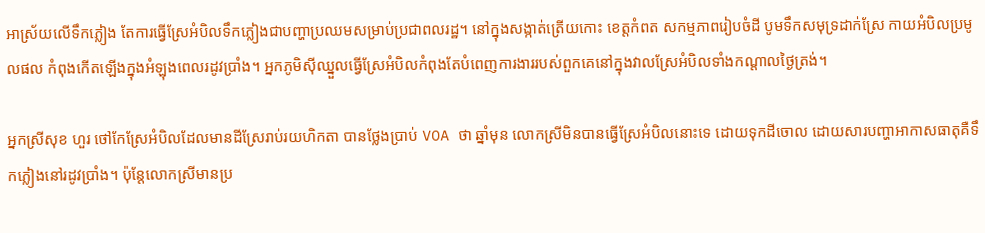អាស្រ័យលើទឹកភ្លៀង តែការធ្វើស្រែអំបិលទឹកភ្លៀងជាបញ្ហាប្រឈមសម្រាប់ប្រជាពលរដ្ឋ។ នៅក្នុងសង្កាត់ត្រើយកោះ ខេត្តកំពត សកម្មភាពរៀបចំដី បូមទឹកសមុទ្រដាក់ស្រែ កាយអំបិលប្រមូលផល កំពុងកើតឡើងក្នុងអំឡុងពេលរដូវប្រាំង។ អ្នកភូមិស៊ីឈ្នួលធ្វើស្រែអំបិលកំពុងតែបំពេញការងាររបស់ពួកគេនៅក្នុងវាលស្រែអំបិលទាំងកណ្តាលថ្ងៃត្រង់។

អ្នកស្រីសុខ ហួរ ថៅកែស្រែអំបិលដែលមានដីស្រែរាប់រយហិកតា បានថ្លែងប្រាប់ VOA ថា ឆ្នាំមុន លោកស្រីមិនបានធ្វើស្រែអំបិលនោះទេ ដោយទុកដីចោល ដោយសារបញ្ហាអាកាសធាតុគឺទឹកភ្លៀងនៅរដូវប្រាំង។ ប៉ុន្តែលោកស្រីមានប្រ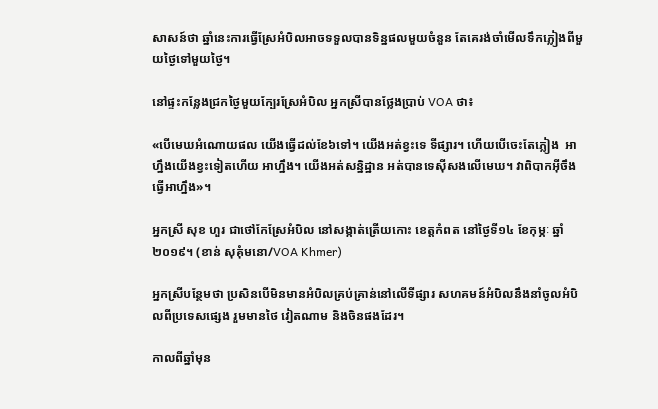សាសន៍ថា ឆ្នាំនេះការធ្វើស្រែអំបិលអាចទទួលបានទិន្នផលមួយចំនួន តែគេរង់ចាំមើលទឹកភ្លៀងពីមួយថ្ងៃទៅមួយថ្ងៃ។

នៅផ្ទះកន្លែងជ្រកថ្ងៃមួយក្បែរស្រែអំបិល អ្នកស្រីបានថ្លែងប្រាប់ VOA ថា៖

«បើមេឃអំណោយផល យើងធ្វើដល់ខែ៦ទៅ។ យើងអត់ខ្វះទេ ទីផ្សារ។ ហើយបើចេះតែភ្លៀង  អាហ្នឹងយើងខ្វះទៀតហើយ អាហ្នឹង។ យើងអត់សន្និដ្ឋាន អត់បានទេស៊ីសងលើមេឃ។ វាពិបាកអ៊ីចឹង ធ្វើអាហ្នឹង»។

អ្នកស្រី សុខ ហួរ ជាថៅកែស្រែអំបិល នៅសង្កាត់ត្រើយកោះ ខេត្តកំពត នៅថ្ងៃទី១៤ ខែកុម្ភៈ ឆ្នាំ២០១៩។ (ខាន់ សុគុំមនោ/VOA Khmer)

អ្នកស្រីបន្ថែមថា ប្រសិនបើមិនមានអំបិលគ្រប់គ្រាន់នៅលើទីផ្សារ សហគមន៍អំបិលនឹងនាំចូលអំបិលពីប្រទេសផ្សេង រួមមានថៃ វៀតណាម និងចិនផងដែរ។

កាលពីឆ្នាំមុន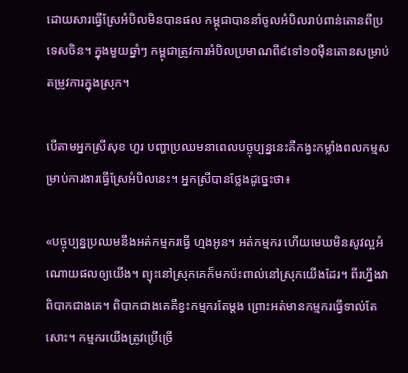ដោយសារធ្វើស្រែអំបិលមិនបានផល កម្ពុជាបាននាំចូលអំបិលរាប់ពាន់តោនពីប្រទេសចិន។ ក្នុងមួយឆ្នាំៗ កម្ពុជាត្រូវការអំបិលប្រមាណពី៩ទៅ១០ម៉ឺនតោនសម្រាប់តម្រូវការក្នុងស្រុក។

បើតាមអ្នកស្រីសុខ ហួរ បញ្ហាប្រឈមនាពេលបច្ចុប្បន្ននេះគឺកង្វះកម្លាំងពលកម្មសម្រាប់ការងារធ្វើស្រែអំបិលនេះ។ អ្នកស្រីបានថ្លែងដូច្នេះថា៖

«បច្ចុប្បន្នប្រឈមនឹងអត់កម្មករធ្វើ ហ្មងអូន។ អត់កម្មករ ហើយមេឃមិនសូវល្អអំណោយផលឲ្យយើង។ ព្យុះនៅស្រុកគេក៏មកប៉ះពាល់នៅស្រុកយើងដែរ។ ពីរហ្នឹងវាពិបាកជាងគេ។ ពិបាកជាងគេគឺខ្វះកម្មករតែម្តង ព្រោះអត់មានកម្មករធ្វើទាល់តែសោះ។ កម្មករយើងត្រូវប្រើច្រើ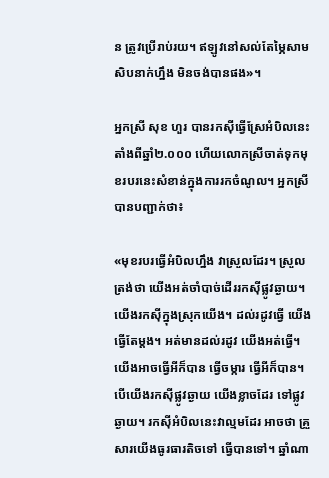ន ត្រូវប្រើរាប់រយ។ ឥឡូវនៅសល់តែម្ភៃសាមសិបនាក់ហ្នឹង មិនចង់បានផង»។

អ្នកស្រី សុខ ហួរ បានរកស៊ីធ្វើស្រែអំបិលនេះតាំងពីឆ្នាំ២.០០០ ហើយលោកស្រីចាត់ទុកមុខរបរនេះសំខាន់ក្នុងការរកចំណូល។ អ្នកស្រីបានបញ្ជាក់ថា៖

«មុខរបរធ្វើអំបិលហ្នឹង វាស្រួលដែរ។ ស្រួលត្រង់ថា យើងអត់ចាំបាច់ដើររកស៊ីផ្លូវឆ្ងាយ។ យើងរកស៊ីក្នុងស្រុកយើង។ ដល់រដូវធ្វើ យើងធ្វើតែម្តង។ អត់មានដល់រដូវ យើងអត់ធ្វើ។ យើងអាចធ្វើអីក៏បាន ធ្វើចម្ការ ធ្វើអីក៏បាន។ បើយើងរកស៊ីផ្លូវឆ្ងាយ យើងខ្លាចដែរ ទៅផ្លូវឆ្ងាយ។ រកស៊ីអំបិលនេះវាល្មមដែរ អាចថា គ្រួសារយើងធូរធារតិចទៅ ធ្វើបានទៅ។ ឆ្នាំណា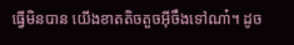ធ្វើមិនបាន យើងខាតតិចតួចអ៊ីចឹងទៅណា៎។ ដូច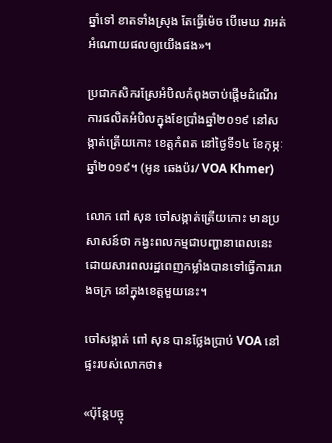ឆ្នាំទៅ ខាតទាំងស្រុង តែធ្វើម៉េច បើមេឃ វាអត់អំណោយផលឲ្យយើងផង»។

ប្រជាកសិករស្រែអំបិលកំពុងចាប់ផ្តើមដំណើរការផលិតអំបិលក្នុងខែប្រាំងឆ្នាំ២០១៩ នៅសង្កាត់ត្រើយកោះ ខេត្តកំពត នៅថ្ងៃទី១៤ ខែកុម្ភៈ ឆ្នាំ២០១៩។ (អូន ឆេងប៉រ/ VOA Khmer)

លោក ពៅ សុន ចៅសង្កាត់ត្រើយកោះ មានប្រសាសន៍ថា កង្វះពលកម្មជាបញ្ហានាពេលនេះ ដោយសារពលរដ្ឋពេញកម្លាំងបានទៅធ្វើការរោងចក្រ នៅក្នុងខេត្តមួយនេះ។

ចៅសង្កាត់ ពៅ សុន បានថ្លែងប្រាប់ VOA នៅផ្ទះរបស់លោកថា៖

«ប៉ុន្តែបច្ចុ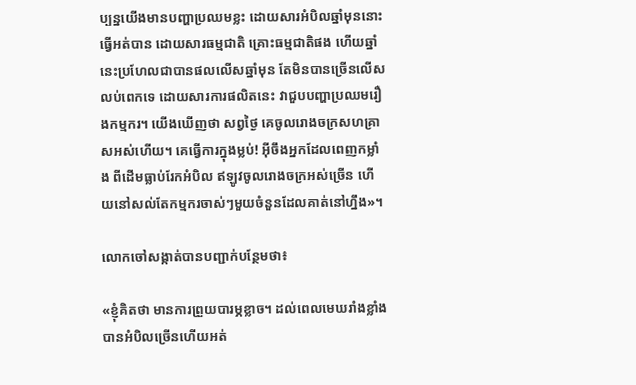ប្បន្នយើងមានបញ្ហាប្រឈមខ្លះ ដោយសារអំបិលឆ្នាំមុននោះធ្វើអត់បាន ដោយសារធម្មជាតិ គ្រោះធម្មជាតិផង ហើយឆ្នាំនេះប្រហែលជាបានផលលើសឆ្នាំមុន តែមិនបានច្រើនលើសលប់ពេកទេ ដោយសារការផលិតនេះ វាជួបបញ្ហាប្រឈមរឿងកម្មករ។ យើងឃើញថា សព្វថ្ងៃ គេចូលរោងចក្រសហគ្រាសអស់ហើយ។ គេធ្វើការក្នុងម្លប់! អ៊ីចឹងអ្នកដែលពេញកម្លាំង ពីដើមធ្លាប់រែកអំបិល ឥឡូវចូលរោងចក្រអស់ច្រើន ហើយនៅសល់តែកម្មករចាស់ៗមួយចំនួនដែលគាត់នៅហ្នឹង»។

លោកចៅសង្កាត់បានបញ្ជាក់បន្ថែមថា៖

«ខ្ញុំគិតថា មានការព្រួយបារម្ភខ្លាច។ ដល់ពេលមេឃរាំងខ្លាំងបានអំបិលច្រើនហើយអត់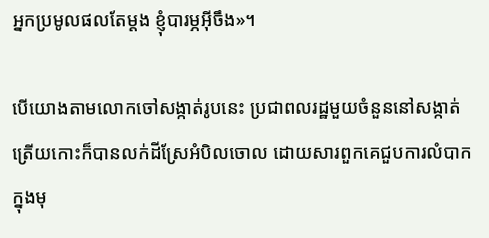អ្នកប្រមូលផលតែម្តង ខ្ញុំបារម្ភអ៊ីចឹង»។

បើយោងតាមលោកចៅសង្កាត់រូបនេះ ប្រជាពលរដ្ឋមួយចំនួននៅសង្កាត់ត្រើយកោះក៏បានលក់ដីស្រែអំបិលចោល ដោយសារពួកគេជួបការលំបាកក្នុងមុ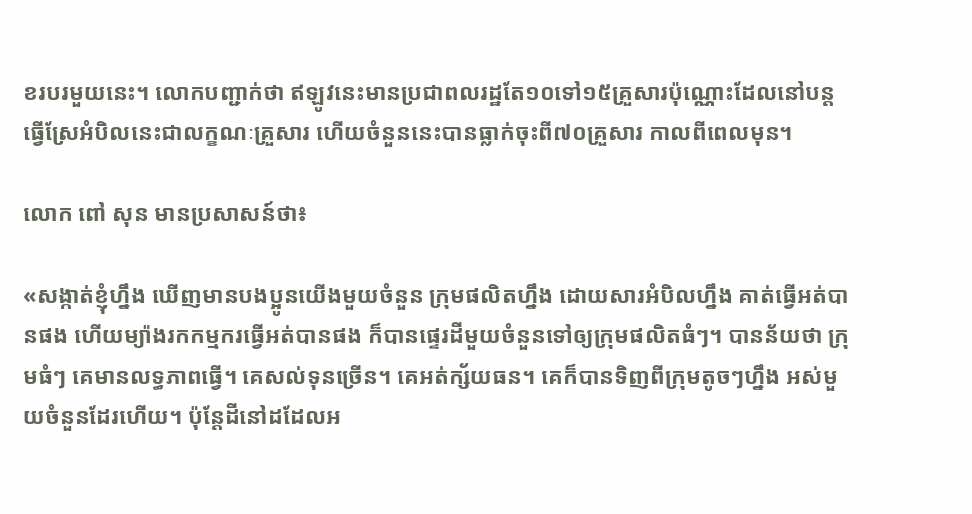ខរបរមួយនេះ។ លោកបញ្ជាក់ថា ឥឡូវនេះមានប្រជាពលរដ្ឋតែ១០ទៅ១៥គ្រួសារប៉ុណ្ណោះដែលនៅបន្តធ្វើស្រែអំបិលនេះជាលក្ខណៈគ្រួសារ ហើយចំនួននេះបានធ្លាក់ចុះពី៧០គ្រួសារ កាលពីពេលមុន។

លោក ពៅ សុន មានប្រសាសន៍ថា៖

«សង្កាត់ខ្ញុំហ្នឹង ឃើញមានបងប្អូនយើងមួយចំនួន ក្រុមផលិតហ្នឹង ដោយសារអំបិលហ្នឹង គាត់ធ្វើអត់បានផង ហើយម្យ៉ាងរកកម្មករធ្វើអត់បានផង ក៏បានផ្ទេរដីមួយចំនួនទៅឲ្យក្រុមផលិតធំៗ។ បានន័យថា ក្រុមធំៗ គេមានលទ្ធភាពធ្វើ។ គេសល់ទុនច្រើន។ គេអត់ក្ស័យធន។ គេក៏បានទិញពីក្រុមតូចៗហ្នឹង អស់មួយចំនួនដែរហើយ។ ប៉ុន្តែដីនៅដដែលអ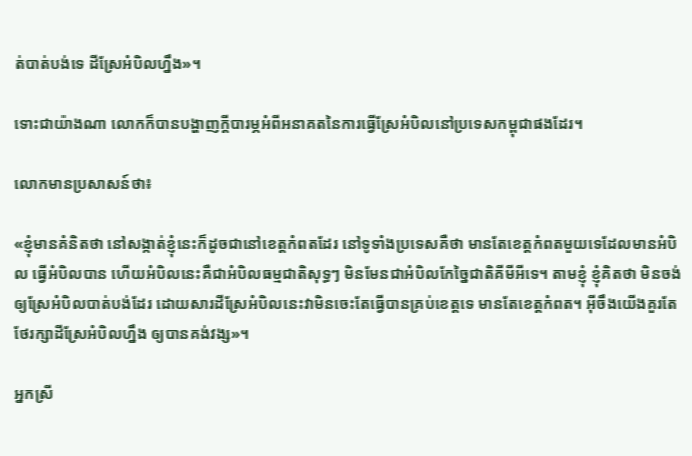ត់បាត់បង់ទេ ដីស្រែអំបិលហ្នឹង»។

ទោះជាយ៉ាងណា លោកក៏បានបង្ហាញក្តីបារម្ភអំពីអនាគតនៃការធ្វើស្រែអំបិលនៅប្រទេសកម្ពុជាផងដែរ។

លោកមានប្រសាសន៍ថា៖

«ខ្ញុំមានគំនិតថា នៅសង្កាត់ខ្ញុំនេះក៏ដូចជានៅខេត្តកំពតដែរ នៅទូទាំងប្រទេសគឺថា មានតែខេត្តកំពតមួយទេដែលមានអំបិល ធ្វើអំបិលបាន ហើយអំបិលនេះគឺជាអំបិលធម្មជាតិសុទ្ធៗ មិនមែនជាអំបិលកែច្នៃជាតិគីមីអីទេ។ តាមខ្ញុំ ខ្ញុំគិតថា មិនចង់ឲ្យស្រែអំបិលបាត់បង់ដែរ ដោយសារដីស្រែអំបិលនេះវាមិនចេះតែធ្វើបានគ្រប់ខេត្តទេ មានតែខេត្តកំពត។ អ៊ីចឹងយើងគួរតែថែរក្សាដីស្រែអំបិលហ្នឹង ឲ្យបានគង់វង្ស»។

អ្នកស្រី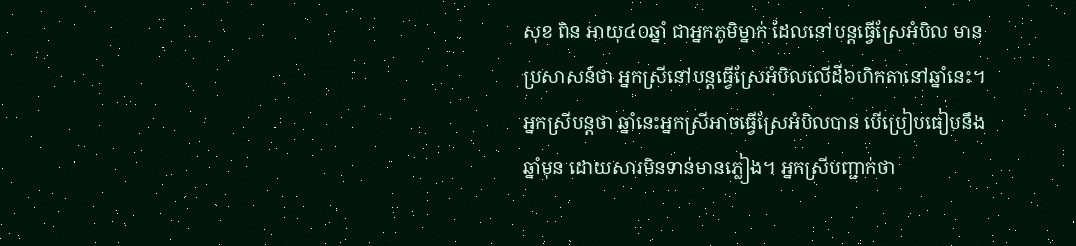សុខ ពិន អាយុ៤០ឆ្នាំ ជាអ្នកភូមិម្នាក់ ដែលនៅបន្តធ្វើស្រែអំបិល មានប្រសាសន៍ថា អ្នកស្រីនៅបន្តធ្វើស្រែអំបិលលើដី៦ហិកតានៅឆ្នាំនេះ។ អ្នកស្រីបន្តថា ឆ្នាំនេះអ្នកស្រីអាចធ្វើស្រែអំបិលបាន បើប្រៀបធៀបនឹងឆ្នាំមុន ដោយសារមិនទាន់មានភ្លៀង។ អ្នកស្រីបញ្ជាក់ថា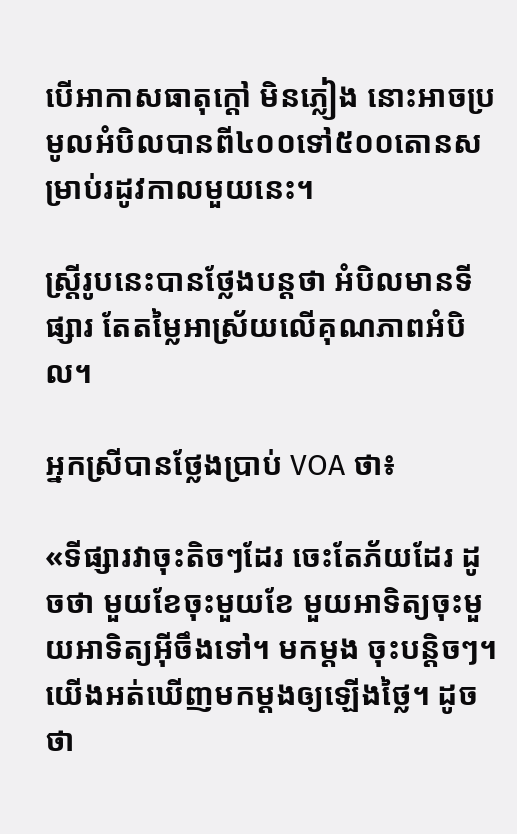បើអាកាសធាតុក្តៅ មិនភ្លៀង នោះអាចប្រមូលអំបិលបានពី៤០០ទៅ៥០០តោនសម្រាប់រដូវកាលមួយនេះ។

ស្ត្រីរូបនេះបានថ្លែងបន្តថា អំបិលមានទីផ្សារ តែតម្លៃអាស្រ័យលើគុណភាពអំបិល។

អ្នកស្រីបានថ្លែងប្រាប់ VOA ថា៖

«ទីផ្សារវាចុះតិចៗដែរ ចេះតែភ័យដែរ ដូចថា មួយខែចុះមួយខែ មួយអាទិត្យចុះមួយអាទិត្យអ៊ីចឹងទៅ។ មកម្តង ចុះបន្តិចៗ។ យើងអត់ឃើញមកម្តងឲ្យឡើងថ្លៃ។ ដូចថា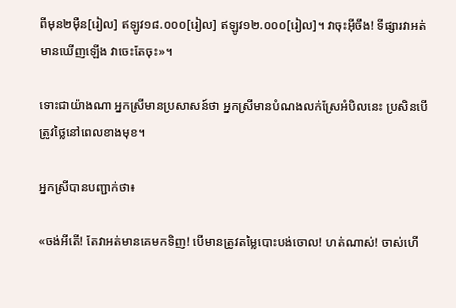ពីមុន២ម៉ឺន[រៀល] ឥឡូវ១៨.០០០[រៀល] ឥឡូវ១២.០០០[រៀល]។ វាចុះអ៊ីចឹង! ទីផ្សារវាអត់មានឃើញឡើង វាចេះតែចុះ»។

ទោះជាយ៉ាងណា អ្នកស្រីមានប្រសាសន៍ថា អ្នកស្រីមានបំណងលក់ស្រែអំបិលនេះ ប្រសិនបើត្រូវថ្លៃនៅពេលខាងមុខ។

អ្នកស្រីបានបញ្ជាក់ថា៖

«ចង់អីតើ! តែវាអត់មានគេមកទិញ! បើមានត្រូវតម្លៃបោះបង់ចោល! ហត់ណាស់! ចាស់ហើ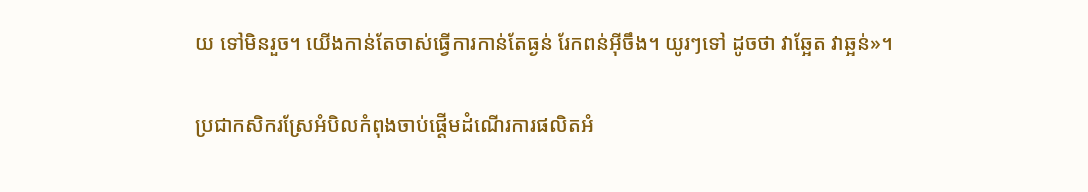យ ទៅមិនរួច។ យើងកាន់តែចាស់ធ្វើការកាន់តែធ្ងន់ រែកពន់អ៊ីចឹង។ យូរៗទៅ ដូចថា វាឆ្អែត វាឆ្អន់»។

ប្រជាកសិករស្រែអំបិលកំពុងចាប់ផ្តើមដំណើរការផលិតអំ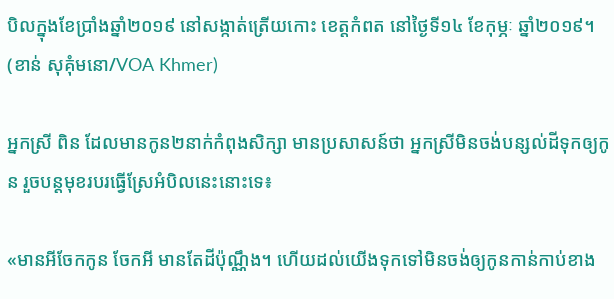បិលក្នុងខែប្រាំងឆ្នាំ២០១៩ នៅសង្កាត់ត្រើយកោះ ខេត្តកំពត នៅថ្ងៃទី១៤ ខែកុម្ភៈ ឆ្នាំ២០១៩។ (ខាន់ សុគុំមនោ/VOA Khmer)

អ្នកស្រី ពិន ដែលមានកូន២នាក់កំពុងសិក្សា មានប្រសាសន៍ថា អ្នកស្រីមិនចង់បន្សល់ដីទុកឲ្យកូន រួចបន្តមុខរបរធ្វើស្រែអំបិលនេះនោះទេ៖

«មានអីចែកកូន ចែកអី មានតែដីប៉ុណ្ណឹង។ ហើយដល់យើងទុកទៅមិនចង់ឲ្យកូនកាន់កាប់ខាង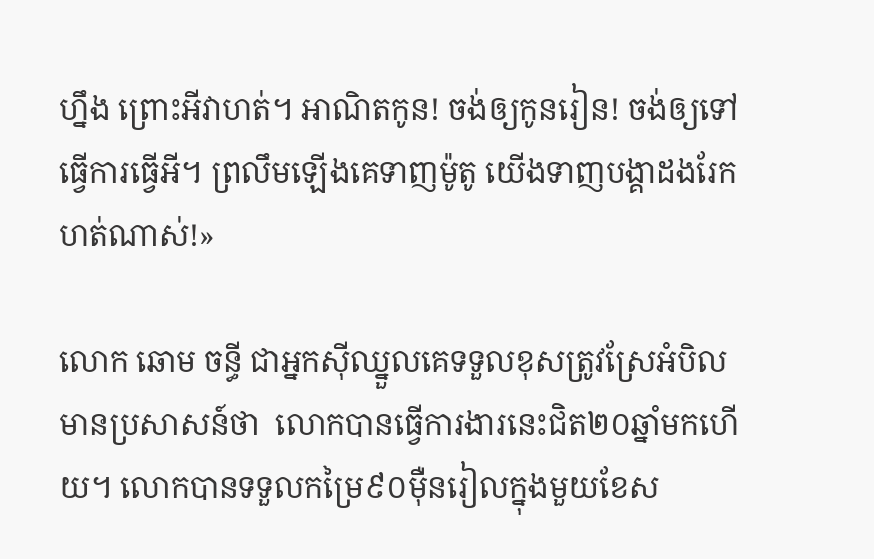ហ្នឹង ព្រោះអីវាហត់។ អាណិតកូន! ចង់ឲ្យកូនរៀន! ចង់ឲ្យទៅធ្វើការធ្វើអី។ ព្រលឹមឡើងគេទាញម៉ូតូ យើងទាញបង្គាដងរែក ហត់ណាស់!»

លោក ឆោម ចន្ធី ជាអ្នកស៊ីឈ្នួលគេទទួលខុសត្រូវស្រែអំបិល មានប្រសាសន៍ថា  លោកបានធ្វើការងារនេះជិត២០ឆ្នាំមកហើយ។ លោកបានទទួលកម្រៃ៩០ម៉ឺនរៀលក្នុងមួយខែស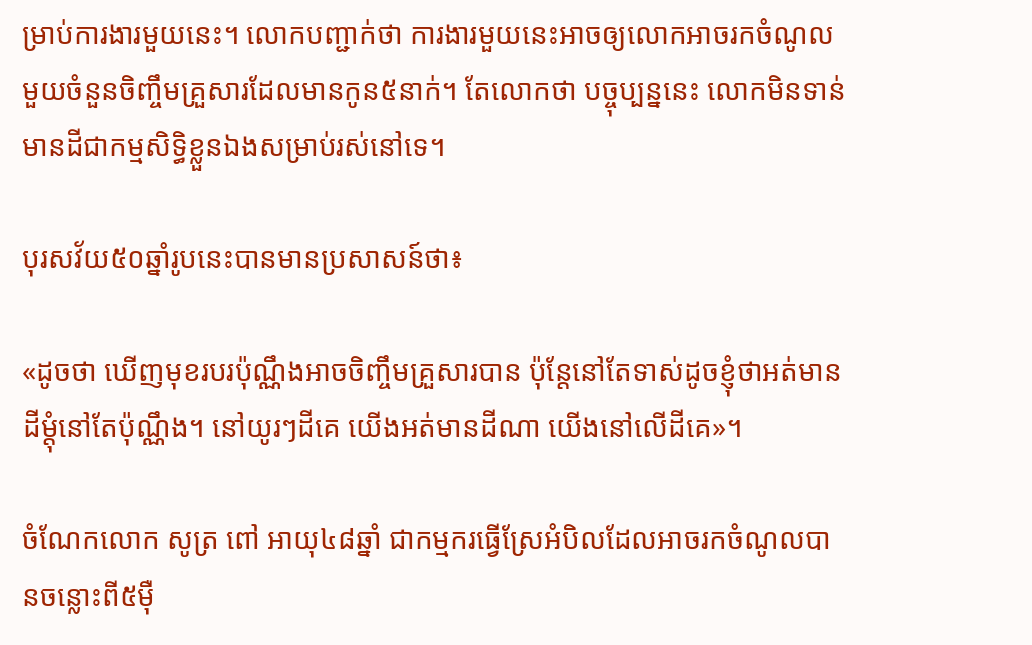ម្រាប់ការងារមួយនេះ។ លោកបញ្ជាក់ថា ការងារមួយនេះអាចឲ្យលោកអាចរកចំណូលមួយចំនួនចិញ្ចឹមគ្រួសារដែលមានកូន៥នាក់។ តែលោកថា បច្ចុប្បន្ននេះ លោកមិនទាន់មានដីជាកម្មសិទ្ធិខ្លួនឯងសម្រាប់រស់នៅទេ។

បុរសវ័យ៥០ឆ្នាំរូបនេះបានមានប្រសាសន៍ថា៖

«ដូចថា ឃើញមុខរបរប៉ុណ្ណឹងអាចចិញ្ចឹមគ្រួសារបាន ប៉ុន្តែនៅតែទាស់ដូចខ្ញុំថាអត់មានដីម្តុំនៅតែប៉ុណ្ណឹង។ នៅយូរៗដីគេ យើងអត់មានដីណា យើងនៅលើដីគេ»។

ចំណែកលោក សូត្រ ពៅ អាយុ៤៨ឆ្នាំ ជាកម្មករធ្វើស្រែអំបិលដែលអាចរកចំណូលបានចន្លោះពី៥ម៉ឺ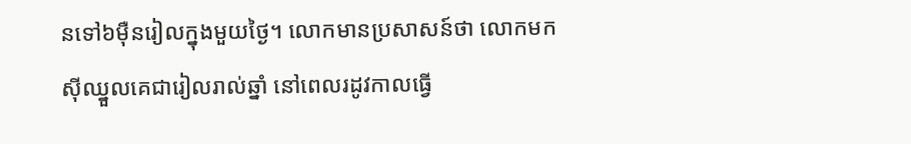នទៅ៦ម៉ឺនរៀលក្នុងមួយថ្ងៃ។ លោកមានប្រសាសន៍ថា លោកមកស៊ីឈ្នួលគេជារៀលរាល់ឆ្នាំ នៅពេលរដូវកាលធ្វើ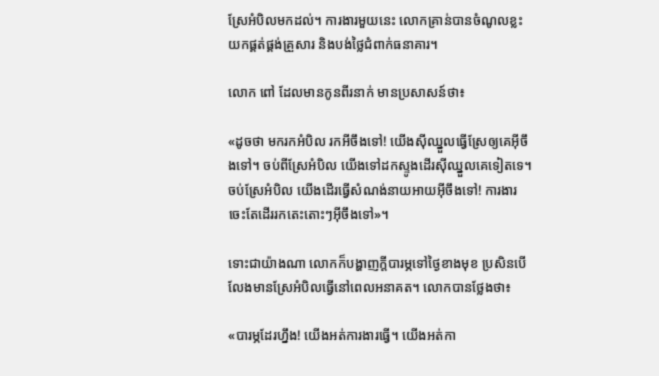ស្រែអំបិលមកដល់។ ការងារមួយនេះ លោកគ្រាន់បានចំណូលខ្លះយកផ្គត់ផ្គង់គ្រួសារ និងបង់ថ្លៃជំពាក់ធនាគារ។

លោក ពៅ ដែលមានកូនពីរនាក់ មានប្រសាសន៍ថា៖

«ដូចថា មករកអំបិល រកអីចឹងទៅ! យើងស៊ីឈ្នួលធ្វើស្រែឲ្យគេអ៊ីចឹងទៅ។ ចប់ពីស្រែអំបិល យើងទៅដកស្ទូងដើរស៊ីឈ្នួលគេទៀតទេ។ ចប់ស្រែអំបិល យើងដើរធ្វើសំណង់នាយអាយអ៊ីចឹងទៅ! ការងារចេះតែដើររកតេះតោះៗអ៊ីចឹងទៅ»។

ទោះជាយ៉ាងណា លោកក៏បង្ហាញក្តីបារម្ភទៅថ្ងៃខាងមុខ ប្រសិនបើលែងមានស្រែអំបិលធ្វើនៅពេលអនាគត។ លោកបានថ្លែងថា៖

«បារម្ភដែរហ្នឹង! យើងអត់ការងារធ្វើ។ យើងអត់កា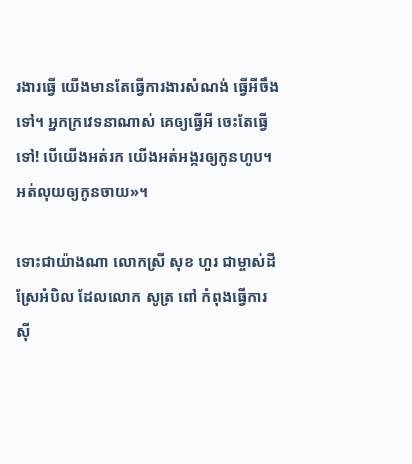រងារធ្វើ យើងមានតែធ្វើការងារសំណង់ ធ្វើអីចឹងទៅ។ អ្នកក្រវេទនាណាស់ គេឲ្យធ្វើអី ចេះតែធ្វើទៅ! បើយើងអត់រក យើងអត់អង្ករឲ្យកូនហូប។ អត់លុយឲ្យកូនចាយ»។

ទោះជាយ៉ាងណា លោកស្រី សុខ ហួរ ជាម្ចាស់ដីស្រែអំបិល ដែលលោក សូត្រ ពៅ កំពុងធ្វើការស៊ី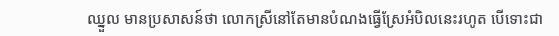ឈ្នួល មានប្រសាសន៍ថា លោកស្រីនៅតែមានបំណងធ្វើស្រែអំបិលនេះរហូត បើទោះជា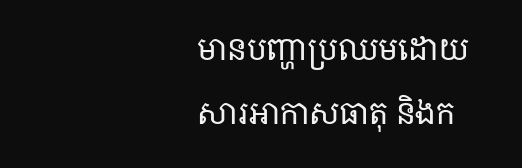មានបញ្ហាប្រឈមដោយសារអាកាសធាតុ និងក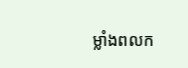ម្លាំងពលក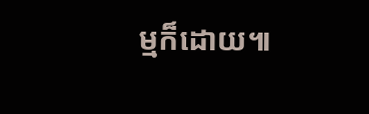ម្មក៏ដោយ៕